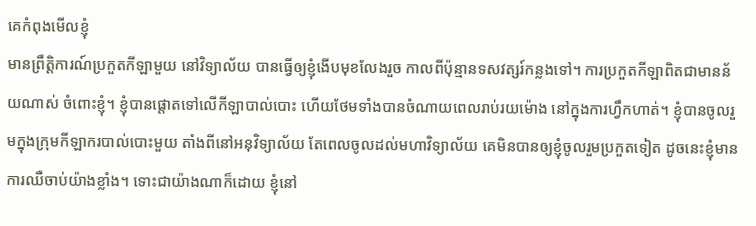គេកំពុងមើលខ្ញុំ
មានព្រឹត្តិការណ៍ប្រកួតកីឡាមួយ នៅវិទ្យាល័យ បានធ្វើឲ្យខ្ញុំងើបមុខលែងរួច កាលពីប៉ុន្មានទសវត្សរ៍កន្លងទៅ។ ការប្រកួតកីឡាពិតជាមានន័យណាស់ ចំពោះខ្ញុំ។ ខ្ញុំបានផ្តោតទៅលើកីឡាបាល់បោះ ហើយថែមទាំងបានចំណាយពេលរាប់រយម៉ោង នៅក្នុងការហ្វឹកហាត់។ ខ្ញុំបានចូលរួមក្នុងក្រុមកីឡាករបាល់បោះមួយ តាំងពីនៅអនុវិទ្យាល័យ តែពេលចូលដល់មហាវិទ្យាល័យ គេមិនបានឲ្យខ្ញុំចូលរួមប្រកួតទៀត ដូចនេះខ្ញុំមានការឈឺចាប់យ៉ាងខ្លាំង។ ទោះជាយ៉ាងណាក៏ដោយ ខ្ញុំនៅ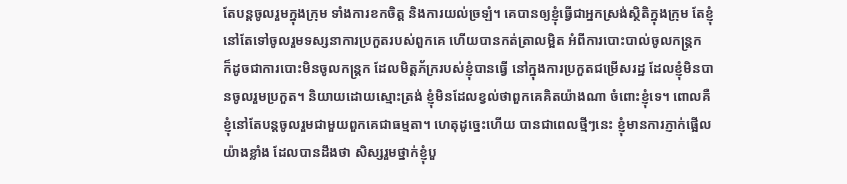តែបន្តចូលរួមក្នុងក្រុម ទាំងការខកចិត្ត និងការយល់ច្រឡំ។ គេបានឲ្យខ្ញុំធ្វើជាអ្នកស្រង់ស្ថិតិក្នុងក្រុម តែខ្ញុំនៅតែទៅចូលរួមទស្សនាការប្រកួតរបស់ពួកគេ ហើយបានកត់ត្រាលម្អិត អំពីការបោះបាល់ចូលកន្ត្រក ក៏ដូចជាការបោះមិនចូលកន្ត្រក ដែលមិត្តភ័ក្ររបស់ខ្ញុំបានធ្វើ នៅក្នុងការប្រកួតជម្រើសរដ្ឋ ដែលខ្ញុំមិនបានចូលរួមប្រកួត។ និយាយដោយស្មោះត្រង់ ខ្ញុំមិនដែលខ្វល់ថាពួកគេគិតយ៉ាងណា ចំពោះខ្ញុំទេ។ ពោលគឺខ្ញុំនៅតែបន្តចូលរួមជាមួយពួកគេជាធម្មតា។ ហេតុដូច្នេះហើយ បានជាពេលថ្មីៗនេះ ខ្ញុំមានការភ្ញាក់ផ្អើលយ៉ាងខ្លាំង ដែលបានដឹងថា សិស្សរួមថ្នាក់ខ្ញុំបួ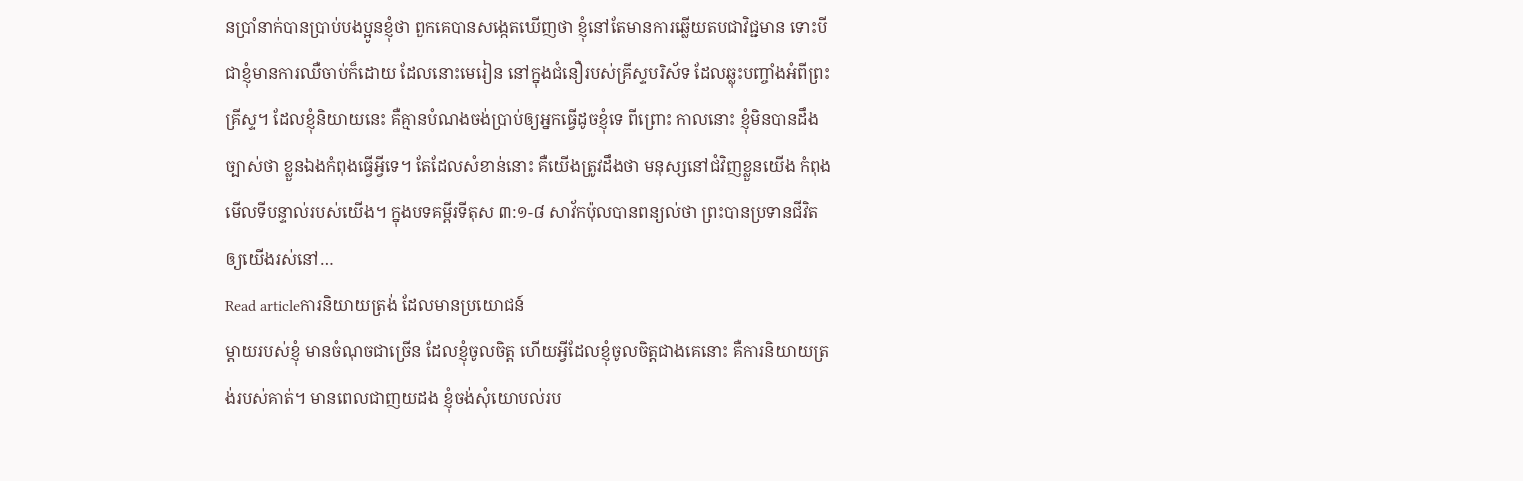នប្រាំនាក់បានប្រាប់បងប្អូនខ្ញុំថា ពួកគេបានសង្កេតឃើញថា ខ្ញុំនៅតែមានការឆ្លើយតបជាវិជ្ជមាន ទោះបីជាខ្ញុំមានការឈឺចាប់ក៏ដោយ ដែលនោះមេរៀន នៅក្នុងជំនឿរបស់គ្រីស្ទបរិស័ទ ដែលឆ្លុះបញ្ចាំងអំពីព្រះគ្រីស្ទ។ ដែលខ្ញុំនិយាយនេះ គឺគ្មានបំណងចង់ប្រាប់ឲ្យអ្នកធ្វើដូចខ្ញុំទេ ពីព្រោះ កាលនោះ ខ្ញុំមិនបានដឹងច្បាស់ថា ខ្លួនឯងកំពុងធ្វើអ្វីទេ។ តែដែលសំខាន់នោះ គឺយើងត្រូវដឹងថា មនុស្សនៅជំវិញខ្លួនយើង កំពុងមើលទីបន្ទាល់របស់យើង។ ក្នុងបទគម្ពីរទីតុស ៣:១-៨ សាវ័កប៉ុលបានពន្យល់ថា ព្រះបានប្រទានជីវិតឲ្យយើងរស់នៅ…
Read articleការនិយាយត្រង់ ដែលមានប្រយោជន៍
ម្តាយរបស់ខ្ញុំ មានចំណុចជាច្រើន ដែលខ្ញុំចូលចិត្ត ហើយអ្វីដែលខ្ញុំចូលចិត្តជាងគេនោះ គឺការនិយាយត្រង់របស់គាត់។ មានពេលជាញយដង ខ្ញុំចង់សុំយោបល់រប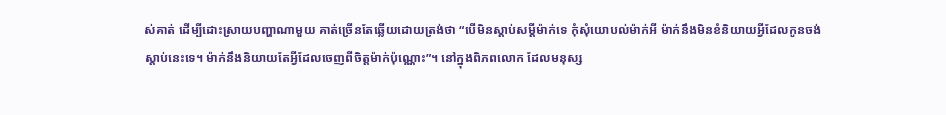ស់គាត់ ដើម្បីដោះស្រាយបញ្ហាណាមួយ គាត់ច្រើនតែឆ្លើយដោយត្រង់ថា “បើមិនស្តាប់សម្តីម៉ាក់ទេ កុំសុំយោបល់ម៉ាក់អី ម៉ាក់នឹងមិនខំនិយាយអ្វីដែលកូនចង់ស្តាប់នេះទេ។ ម៉ាក់នឹងនិយាយតែអ្វីដែលចេញពីចិត្តម៉ាក់ប៉ុណ្ណោះ”។ នៅក្នុងពិភពលោក ដែលមនុស្ស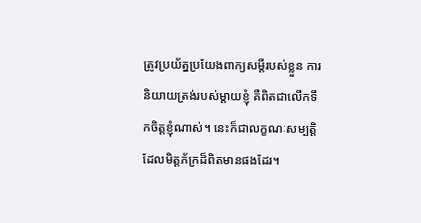ត្រូវប្រយ័ត្នប្រយែងពាក្យសម្តីរបស់ខ្លួន ការនិយាយត្រង់របស់ម្តាយខ្ញុំ គឺពិតជាលើកទឹកចិត្តខ្ញុំណាស់។ នេះក៏ជាលក្ខណៈសម្បត្តិ ដែលមិត្តភ័ក្រដ៏ពិតមានផងដែរ។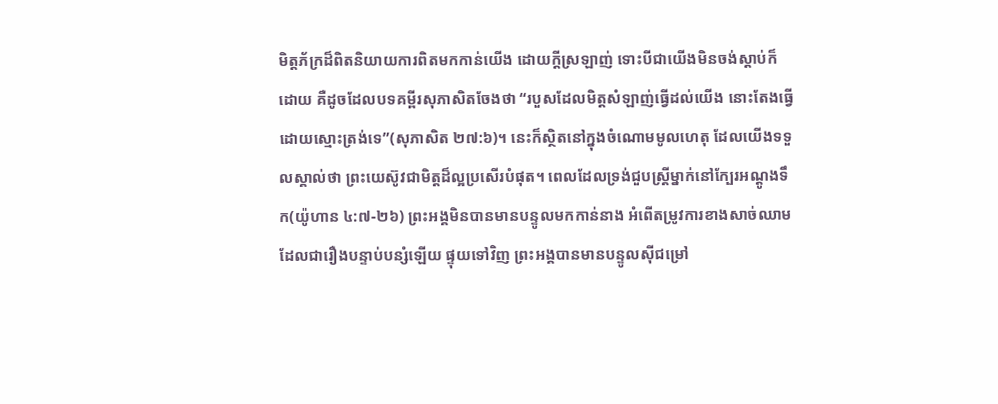មិត្តភ័ក្រដ៏ពិតនិយាយការពិតមកកាន់យើង ដោយក្តីស្រឡាញ់ ទោះបីជាយើងមិនចង់ស្តាប់ក៏ដោយ គឺដូចដែលបទគម្ពីរសុភាសិតចែងថា “របួសដែលមិត្តសំឡាញ់ធ្វើដល់យើង នោះតែងធ្វើដោយស្មោះត្រង់ទេ”(សុភាសិត ២៧:៦)។ នេះក៏ស្ថិតនៅក្នុងចំណោមមូលហេតុ ដែលយើងទទួលស្គាល់ថា ព្រះយេស៊ូវជាមិត្តដ៏ល្អប្រសើរបំផុត។ ពេលដែលទ្រង់ជួបស្ត្រីម្នាក់នៅក្បែរអណ្តូងទឹក(យ៉ូហាន ៤:៧-២៦) ព្រះអង្គមិនបានមានបន្ទូលមកកាន់នាង អំពើតម្រូវការខាងសាច់ឈាម ដែលជារឿងបន្ទាប់បន្សំឡើយ ផ្ទុយទៅវិញ ព្រះអង្គបានមានបន្ទូលស៊ីជម្រៅ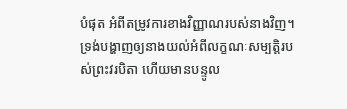បំផុត អំពីតម្រូវការខាងវិញ្ញាណរបស់នាងវិញ។ ទ្រង់បង្ហាញឲ្យនាងយល់អំពីលក្ខណៈសម្បត្តិរបស់ព្រះវរបិតា ហើយមានបន្ទូល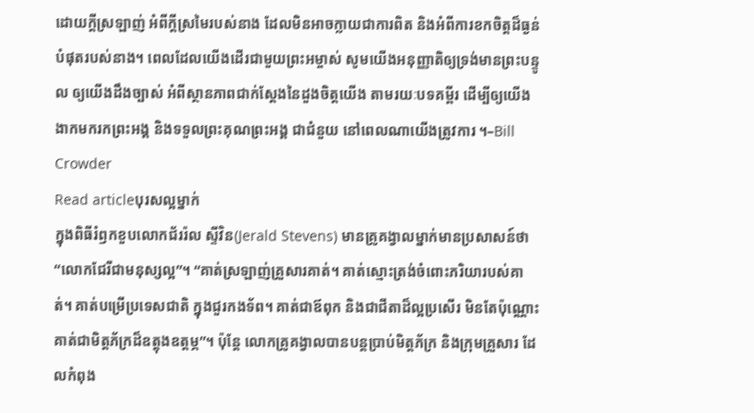ដោយក្តីស្រឡាញ់ អំពីក្តីស្រមៃរបស់នាង ដែលមិនអាចក្លាយជាការពិត និងអំពីការខកចិត្តដ៏ធ្ងន់បំផុតរបស់នាង។ ពេលដែលយើងដើរជាមួយព្រះអម្ចាស់ សូមយើងអនុញ្ញាតិឲ្យទ្រង់មានព្រះបន្ទូល ឲ្យយើងដឹងច្បាស់ អំពីស្ថានភាពជាក់ស្តែងនៃដួងចិត្តយើង តាមរយៈបទគម្ពីរ ដើម្បីឲ្យយើងងាកមករកព្រះអង្គ និងទទួលព្រះគុណព្រះអង្គ ជាជំនួយ នៅពេលណាយើងត្រូវការ ។–Bill Crowder
Read articleបុរសល្អម្នាក់
ក្នុងពិធីរំឭកខួបលោកជ័ររ៉ល ស្ទីវិន(Jerald Stevens) មានគ្រូគង្វាលម្នាក់មានប្រសាសន៍ថា “លោកជែរីជាមនុស្សល្អ”។ “គាត់ស្រឡាញ់គ្រួសារគាត់។ គាត់ស្មោះត្រង់ចំពោះភរិយារបស់គាត់។ គាត់បម្រើប្រទេសជាតិ ក្នុងជួរកងទ័ព។ គាត់ជាឪពុក និងជាជីតាដ៏ល្អប្រសើរ មិនតែប៉ុណ្ណោះ គាត់ជាមិត្តភ័ក្រដ៏ឧត្តុងឧត្តម្ភ”។ ប៉ុន្តែ លោកគ្រូគង្វាលបានបន្តប្រាប់មិត្តភ័ក្រ និងក្រុមគ្រួសារ ដែលកំពុង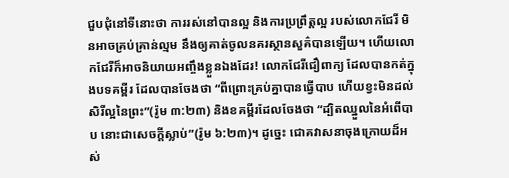ជួបជុំនៅទីនោះថា ការរស់នៅបានល្អ និងការប្រព្រឹត្តល្អ របស់លោកជែរី មិនអាចគ្រប់គ្រាន់ល្មម នឹងឲ្យគាត់ចូលនគរស្ថានសួគ៌បានឡើយ។ ហើយលោកជែរីក៏អាចនិយាយអញ្ចឹងខ្លួនឯងដែរ! លោកជែរីជឿពាក្យ ដែលបានកត់ក្នុងបទគម្ពីរ ដែលបានចែងថា “ពីព្រោះគ្រប់គ្នាបានធ្វើបាប ហើយខ្វះមិនដល់សិរីល្អនៃព្រះ”(រ៉ូម ៣:២៣) និងខគម្ពីរដែលចែងថា “ដ្បិតឈ្នួលនៃអំពើបាប នោះជាសេចក្តីស្លាប់”(រ៉ូម ៦:២៣)។ ដូច្នេះ ជោគវាសនាចុងក្រោយដ៏អស់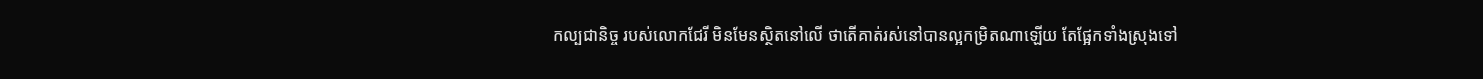កល្បជានិច្ច របស់លោកជែរី មិនមែនស្ថិតនៅលើ ថាតើគាត់រស់នៅបានល្អកម្រិតណាឡើយ តែផ្អែកទាំងស្រុងទៅ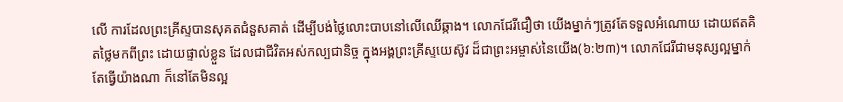លើ ការដែលព្រះគ្រីស្ទបានសុគតជំនួសគាត់ ដើម្បីបង់ថ្លៃលោះបាបនៅលើឈើឆ្កាង។ លោកជែរីជឿថា យើងម្នាក់ៗត្រូវតែទទួលអំណោយ ដោយឥតគិតថ្លៃមកពីព្រះ ដោយផ្ទាល់ខ្លួន ដែលជាជីវិតអស់កល្បជានិច្ច ក្នុងអង្គព្រះគ្រីស្ទយេស៊ូវ ដ៏ជាព្រះអម្ចាស់នៃយើង(៦:២៣)។ លោកជែរីជាមនុស្សល្អម្នាក់ តែធ្វើយ៉ាងណា ក៏នៅតែមិនល្អ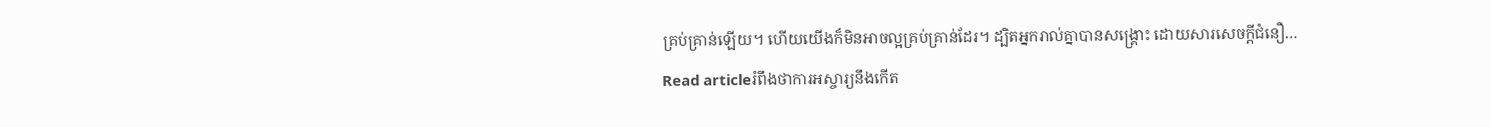គ្រប់គ្រាន់ឡើយ។ ហើយយើងក៏មិនអាចល្អគ្រប់គ្រាន់ដែរ។ ដ្បិតអ្នករាល់គ្នាបានសង្រ្គោះ ដោយសារសេចក្តីជំនឿ…
Read articleរំពឹងថាការអស្ចារ្យនឹងកើត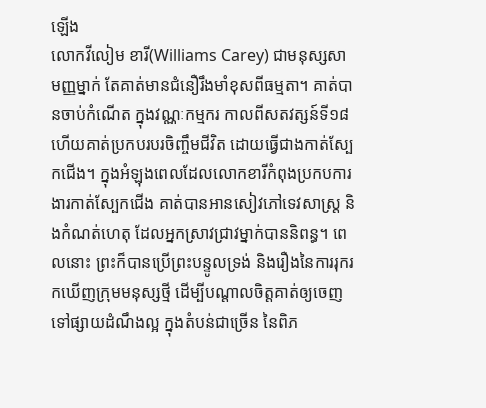ឡើង
លោកវីលៀម ខារី(Williams Carey) ជាមនុស្សសាមញ្ញម្នាក់ តែគាត់មានជំនឿរឹងមាំខុសពីធម្មតា។ គាត់បានចាប់កំណើត ក្នុងវណ្ណៈកម្មករ កាលពីសតវត្សន៍ទី១៨ ហើយគាត់ប្រកបរបរចិញ្ចឹមជីវិត ដោយធ្វើជាងកាត់ស្បែកជើង។ ក្នុងអំឡុងពេលដែលលោកខារីកំពុងប្រកបការងារកាត់ស្បែកជើង គាត់បានអានសៀវភៅទេវសាស្រ្ត និងកំណត់ហេតុ ដែលអ្នកស្រាវជ្រាវម្នាក់បាននិពន្ធ។ ពេលនោះ ព្រះក៏បានប្រើព្រះបន្ទូលទ្រង់ និងរឿងនៃការរុករកឃើញក្រុមមនុស្សថ្មី ដើម្បីបណ្តាលចិត្តគាត់ឲ្យចេញទៅផ្សាយដំណឹងល្អ ក្នុងតំបន់ជាច្រើន នៃពិភ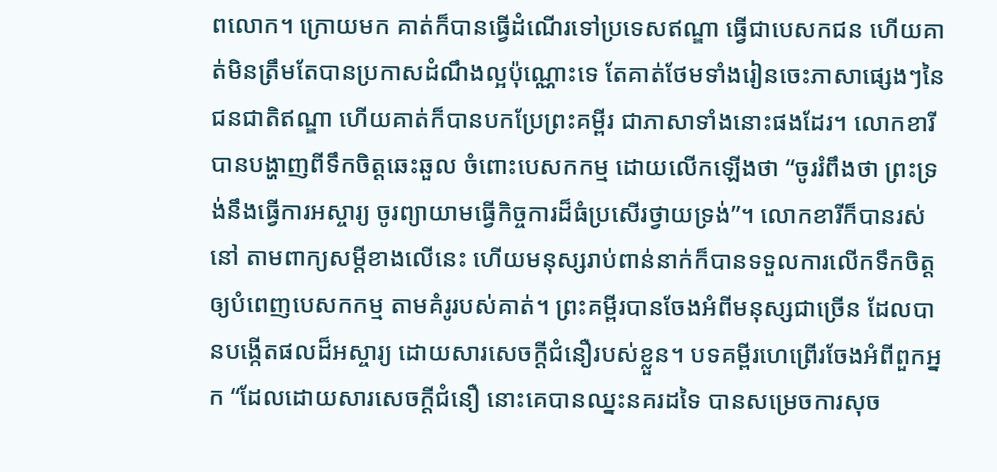ពលោក។ ក្រោយមក គាត់ក៏បានធ្វើដំណើរទៅប្រទេសឥណ្ឌា ធ្វើជាបេសកជន ហើយគាត់មិនត្រឹមតែបានប្រកាសដំណឹងល្អប៉ុណ្ណោះទេ តែគាត់ថែមទាំងរៀនចេះភាសាផ្សេងៗនៃជនជាតិឥណ្ឌា ហើយគាត់ក៏បានបកប្រែព្រះគម្ពីរ ជាភាសាទាំងនោះផងដែរ។ លោកខារីបានបង្ហាញពីទឹកចិត្តឆេះឆួល ចំពោះបេសកកម្ម ដោយលើកឡើងថា “ចូររំពឹងថា ព្រះទ្រង់នឹងធ្វើការអស្ចារ្យ ចូរព្យាយាមធ្វើកិច្ចការដ៏ធំប្រសើរថ្វាយទ្រង់”។ លោកខារីក៏បានរស់នៅ តាមពាក្យសម្តីខាងលើនេះ ហើយមនុស្សរាប់ពាន់នាក់ក៏បានទទួលការលើកទឹកចិត្តឲ្យបំពេញបេសកកម្ម តាមគំរូរបស់គាត់។ ព្រះគម្ពីរបានចែងអំពីមនុស្សជាច្រើន ដែលបានបង្កើតផលដ៏អស្ចារ្យ ដោយសារសេចក្តីជំនឿរបស់ខ្លួន។ បទគម្ពីរហេព្រើរចែងអំពីពួកអ្នក “ដែលដោយសារសេចក្តីជំនឿ នោះគេបានឈ្នះនគរដទៃ បានសម្រេចការសុច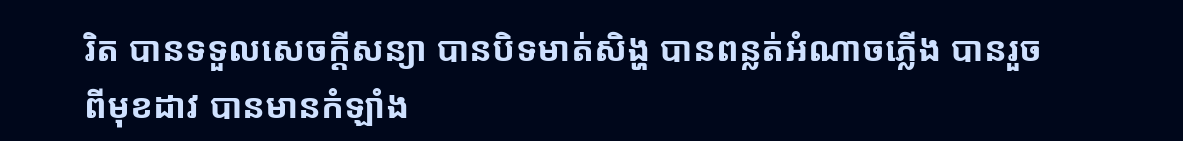រិត បានទទួលសេចក្តីសន្យា បានបិទមាត់សិង្ហ បានពន្លត់អំណាចភ្លើង បានរួចពីមុខដាវ បានមានកំឡាំង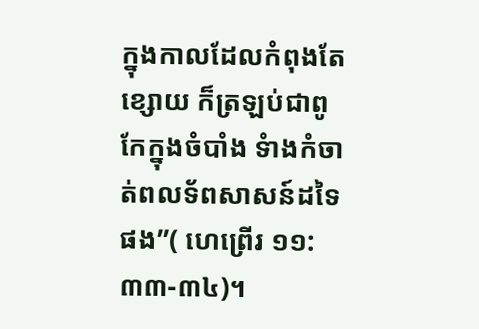ក្នុងកាលដែលកំពុងតែខ្សោយ ក៏ត្រឡប់ជាពូកែក្នុងចំបាំង ទំាងកំចាត់ពលទ័ពសាសន៍ដទៃផង”( ហេព្រើរ ១១:៣៣-៣៤)។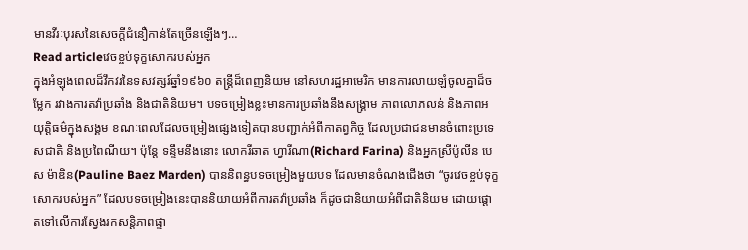មានវីរៈបុរសនៃសេចក្តីជំនឿកាន់តែច្រើនឡើងៗ…
Read articleវេចខ្ចប់ទុក្ខសោករបស់អ្នក
ក្នុងអំឡុងពេលដ៏វឹកវរនៃទសវត្សរ៍ឆ្នាំ១៩៦០ តន្រ្តីដ៏ពេញនិយម នៅសហរដ្ឋអាមេរិក មានការលាយឡំចូលគ្នាដ៏ចម្លែក រវាងការតវ៉ាប្រឆាំង និងជាតិនិយម។ បទចម្រៀងខ្លះមានការប្រឆាំងនឹងសង្រ្គាម ភាពលោភលន់ និងភាពអយុត្តិធម៌ក្នុងសង្គម ខណៈពេលដែលចម្រៀងផ្សេងទៀតបានបញ្ជាក់អំពីកាតព្វកិច្ច ដែលប្រជាជនមានចំពោះប្រទេសជាតិ និងប្រពៃណីយ។ ប៉ុន្តែ ទន្ទឹមនឹងនោះ លោករីឆាត ហ្វារីណា(Richard Farina) និងអ្នកស្រីប៉ូលីន បេស ម៉ាឌិន(Pauline Baez Marden) បាននិពន្ធបទចម្រៀងមួយបទ ដែលមានចំណងជើងថា “ចូរវេចខ្ចប់ទុក្ខសោករបស់អ្នក” ដែលបទចម្រៀងនេះបាននិយាយអំពីការតវ៉ាប្រឆាំង ក៏ដូចជានិយាយអំពីជាតិនិយម ដោយផ្តោតទៅលើការស្វែងរកសន្តិភាពផ្ទា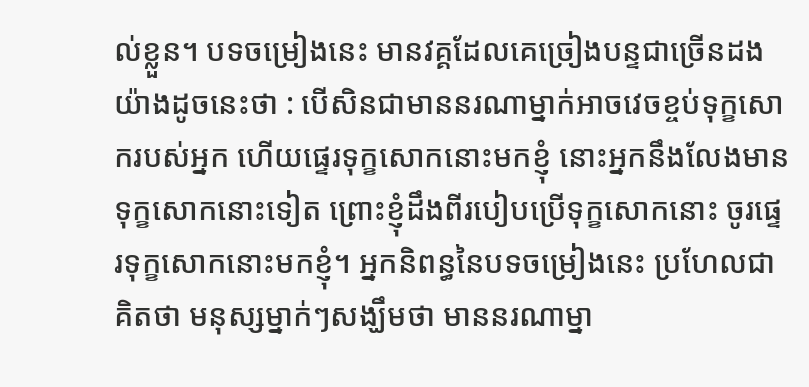ល់ខ្លួន។ បទចម្រៀងនេះ មានវគ្គដែលគេច្រៀងបន្ទជាច្រើនដង យ៉ាងដូចនេះថា : បើសិនជាមាននរណាម្នាក់អាចវេចខ្ចប់ទុក្ខសោករបស់អ្នក ហើយផ្ទេរទុក្ខសោកនោះមកខ្ញុំ នោះអ្នកនឹងលែងមានទុក្ខសោកនោះទៀត ព្រោះខ្ញុំដឹងពីរបៀបប្រើទុក្ខសោកនោះ ចូរផ្ទេរទុក្ខសោកនោះមកខ្ញុំ។ អ្នកនិពន្ធនៃបទចម្រៀងនេះ ប្រហែលជាគិតថា មនុស្សម្នាក់ៗសង្ឃឹមថា មាននរណាម្នា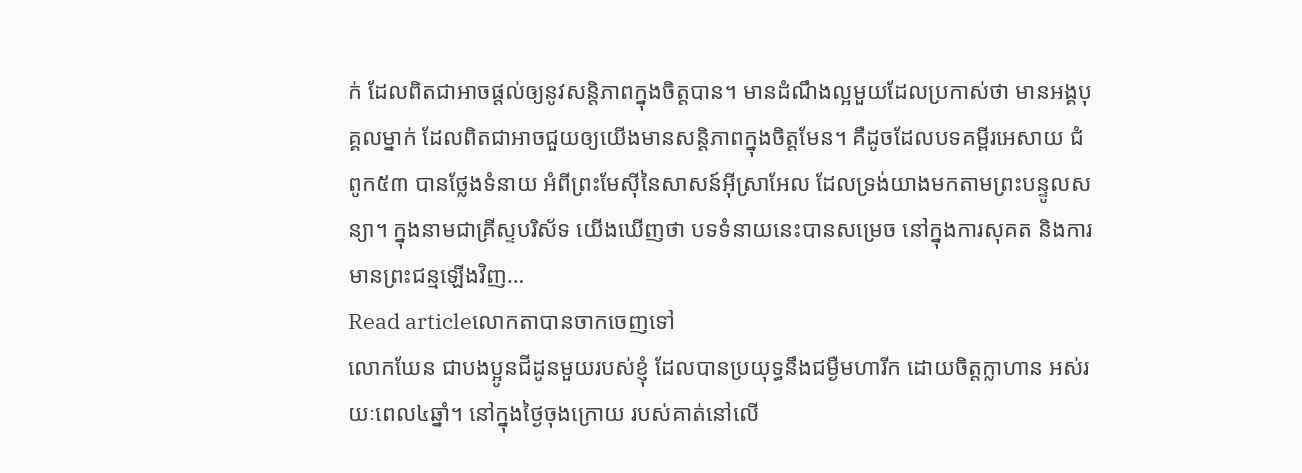ក់ ដែលពិតជាអាចផ្តល់ឲ្យនូវសន្តិភាពក្នុងចិត្តបាន។ មានដំណឹងល្អមួយដែលប្រកាស់ថា មានអង្គបុគ្គលម្នាក់ ដែលពិតជាអាចជួយឲ្យយើងមានសន្តិភាពក្នុងចិត្តមែន។ គឺដូចដែលបទគម្ពីរអេសាយ ជំពូក៥៣ បានថ្លែងទំនាយ អំពីព្រះមែស៊ីនៃសាសន៍អ៊ីស្រាអែល ដែលទ្រង់យាងមកតាមព្រះបន្ទូលសន្យា។ ក្នុងនាមជាគ្រីស្ទបរិស័ទ យើងឃើញថា បទទំនាយនេះបានសម្រេច នៅក្នុងការសុគត និងការមានព្រះជន្មឡើងវិញ…
Read articleលោកតាបានចាកចេញទៅ
លោកឃែន ជាបងប្អូនជីដូនមួយរបស់ខ្ញុំ ដែលបានប្រយុទ្ធនឹងជម្ងឺមហារីក ដោយចិត្តក្លាហាន អស់រយៈពេល៤ឆ្នាំ។ នៅក្នុងថ្ងៃចុងក្រោយ របស់គាត់នៅលើ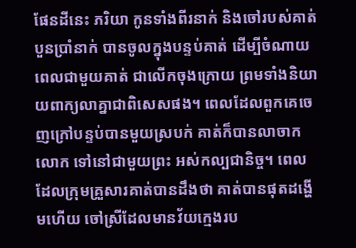ផែនដីនេះ ភរិយា កូនទាំងពីរនាក់ និងចៅរបស់គាត់បួនប្រាំនាក់ បានចូលក្នុងបន្ទប់គាត់ ដើម្បីចំណាយពេលជាមួយគាត់ ជាលើកចុងក្រោយ ព្រមទាំងនិយាយពាក្យលាគ្នាជាពិសេសផង។ ពេលដែលពួកគេចេញក្រៅបន្ទប់បានមួយស្របក់ គាត់ក៏បានលាចាកលោក ទៅនៅជាមួយព្រះ អស់កល្បជានិច្ច។ ពេលដែលក្រុមគ្រួសារគាត់បានដឹងថា គាត់បានផុតដង្ហើមហើយ ចៅស្រីដែលមានវ័យក្មេងរប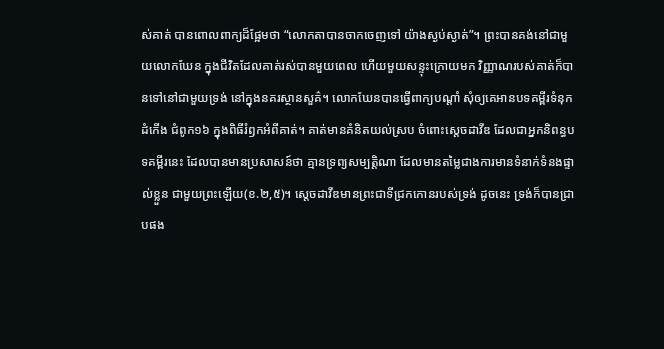ស់គាត់ បានពោលពាក្យដ៏ផ្អែមថា “លោកតាបានចាកចេញទៅ យ៉ាងស្ងប់ស្ងាត់”។ ព្រះបានគង់នៅជាមួយលោកឃែន ក្នុងជីវិតដែលគាត់រស់បានមួយពេល ហើយមួយសន្ទុះក្រោយមក វិញ្ញាណរបស់គាត់ក៏បានទៅនៅជាមួយទ្រង់ នៅក្នុងនគរស្ថានសួគ៌។ លោកឃែនបានធ្វើពាក្យបណ្តាំ សុំឲ្យគេអានបទគម្ពីរទំនុកដំកើង ជំពូក១៦ ក្នុងពិធីរំឭកអំពីគាត់។ គាត់មានគំនិតយល់ស្រប ចំពោះស្តេចដាវីឌ ដែលជាអ្នកនិពន្ធបទគម្ពីរនេះ ដែលបានមានប្រសាសន៍ថា គ្មានទ្រព្យសម្បត្តិណា ដែលមានតម្លៃជាងការមានទំនាក់ទំនងផ្ទាល់ខ្លួន ជាមួយព្រះឡើយ(ខ.២,៥)។ ស្តេចដាវីឌមានព្រះជាទីជ្រកកោនរបស់ទ្រង់ ដូចនេះ ទ្រង់ក៏បានជ្រាបផង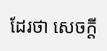ដែរថា សេចក្តី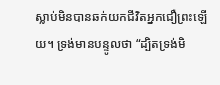ស្លាប់មិនបានឆក់យកជីវិតអ្នកជឿព្រះឡើយ។ ទ្រង់មានបន្ទូលថា “ដ្បិតទ្រង់មិ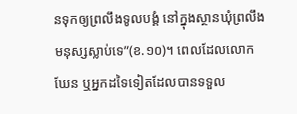នទុកឲ្យព្រលឹងទូលបង្គំ នៅក្នុងស្ថានឃុំព្រលឹងមនុស្សស្លាប់ទេ”(ខ.១០)។ ពេលដែលលោកឃែន ឬអ្នកដទៃទៀតដែលបានទទួល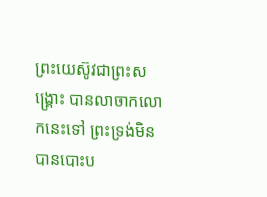ព្រះយេស៊ូវជាព្រះសង្រ្គោះ បានលាចាកលោកនេះទៅ ព្រះទ្រង់មិនបានបោះប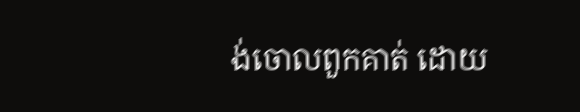ង់ចោលពួកគាត់ ដោយ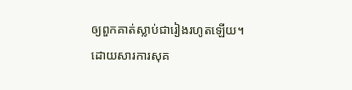ឲ្យពួកគាត់ស្លាប់ជារៀងរហូតឡើយ។ ដោយសារការសុគ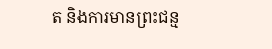ត និងការមានព្រះជន្ម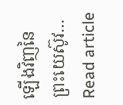ឡើងវិញនៃព្រះយេស៊ូវ…
Read article